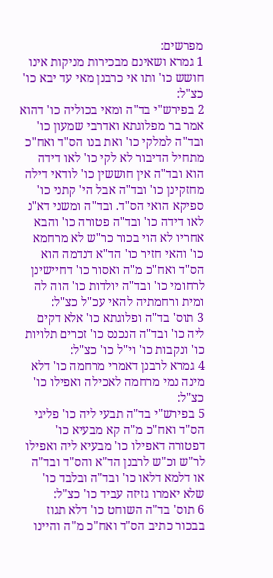מפרשים:
1 גמרא ושאינם מבכירות מניקות אינו חושש כו' ותו אי כרבנן מאי עד יבא כו' כצ"ל:
2 בפירש"י בד"ה ומאי בכוליה כו' דהוא אמר בר מפלוגתא ואדרבי שמעון כו' ובד"ה למלקי כו' ואת בנו הס"ד ואח"כ מתחיל הדיבור לא לקי כו' לאו דידה הוא ובד"ה אין חוששין כו' לודאי דילה מחזקינן כו' ובד"ה אבל הי' קתני כו' ספיקא הואי הס"ד. ובד"ה ומשני דא"נ לאו דידה כו' ובד"ה פטורה כו' והבא אחריו לא הוי בכור כר"ש לא מרחמא כו' והאי חזיר כו' הד"א דנדמה הוא הס"ד ואח"כ מ"ה ואסור כו' דחיישינן לרחומי כו' ובד"ה יולדות כו' הוה לה ומית ורחמתיה להאי עכ"ל כצ"ל:
3 תוס' בד"ה ופלוגתא כו' אלא דקים ליה כו' ובד"ה הנכנס כו' זכרים תלויות כו' ונקבות כו' וי"ל כו' כצ"ל:
4 גמרא לרבנן דאמרי מרחמה כו' דלא מינה נמי מרחמה לאכילה ואפילו כו' כצ"ל:
5 בפירש"י בד"ה תבעי ליה כו' פליגי הס"ד ואח"כ מ"ה קא מבעיא כו' דפטורה דאפילו כו' מבעיא ליה ואפילו לר"ש וכ"ש לרבנן הד"א והס"ד ובד"ה או דלמא דלאו כו' ובד"ה ובלבד כו' שלא יאמרו גזיזה עביד כו' כצ"ל:
6 תוס' בד"ה השוחט כו' דלא תגוז בבכור כתיב הס"ד ואח"כ מ"ה והיינו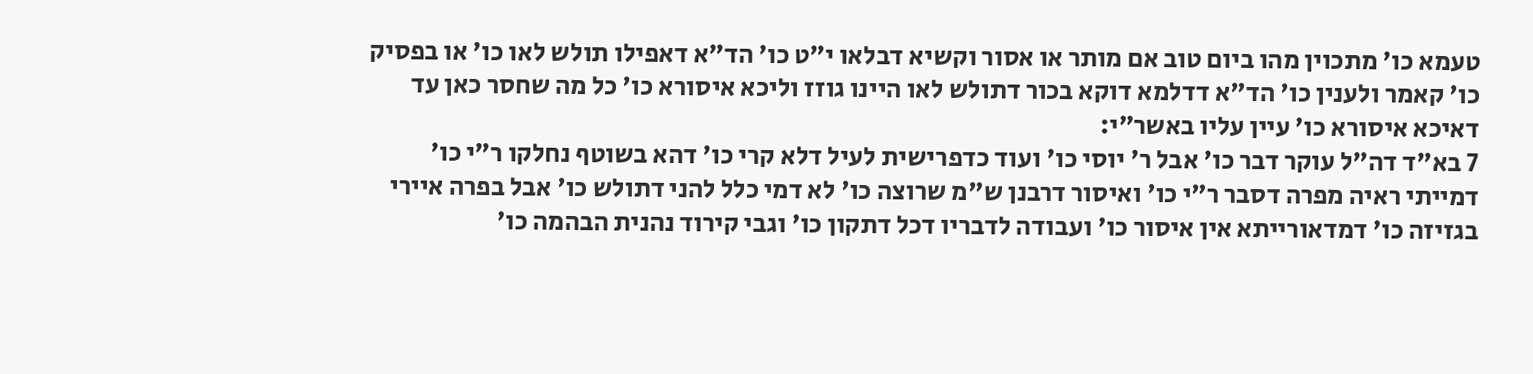טעמא כו' מתכוין מהו ביום טוב אם מותר או אסור וקשיא דבלאו י"ט כו' הד"א דאפילו תולש לאו כו' או בפסיק כו' קאמר ולענין כו' הד"א דדלמא דוקא בכור דתולש לאו היינו גוזז וליכא איסורא כו' כל מה שחסר כאן עד דאיכא איסורא כו' עיין עליו באשר"י:
7 בא"ד דה"ל עוקר דבר כו' אבל ר' יוסי כו' ועוד כדפרישית לעיל דלא קרי כו' דהא בשוטף נחלקו ר"י כו' דמייתי ראיה מפרה דסבר ר"י כו' ואיסור דרבנן ש"מ שרוצה כו' לא דמי כלל להני דתולש כו' אבל בפרה איירי בגזיזה כו' דמדאורייתא אין איסור כו' ועבודה לדבריו דכל דתקון כו' וגבי קירוד נהנית הבהמה כו'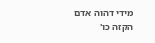מידי דהוה אדם הקזה כו'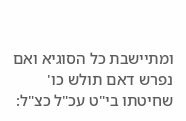ומתיישבת כל הסוגיא ואם נפרש דאם תולש כו' שחיטתו בי"ט עכ"ל כצ"ל: